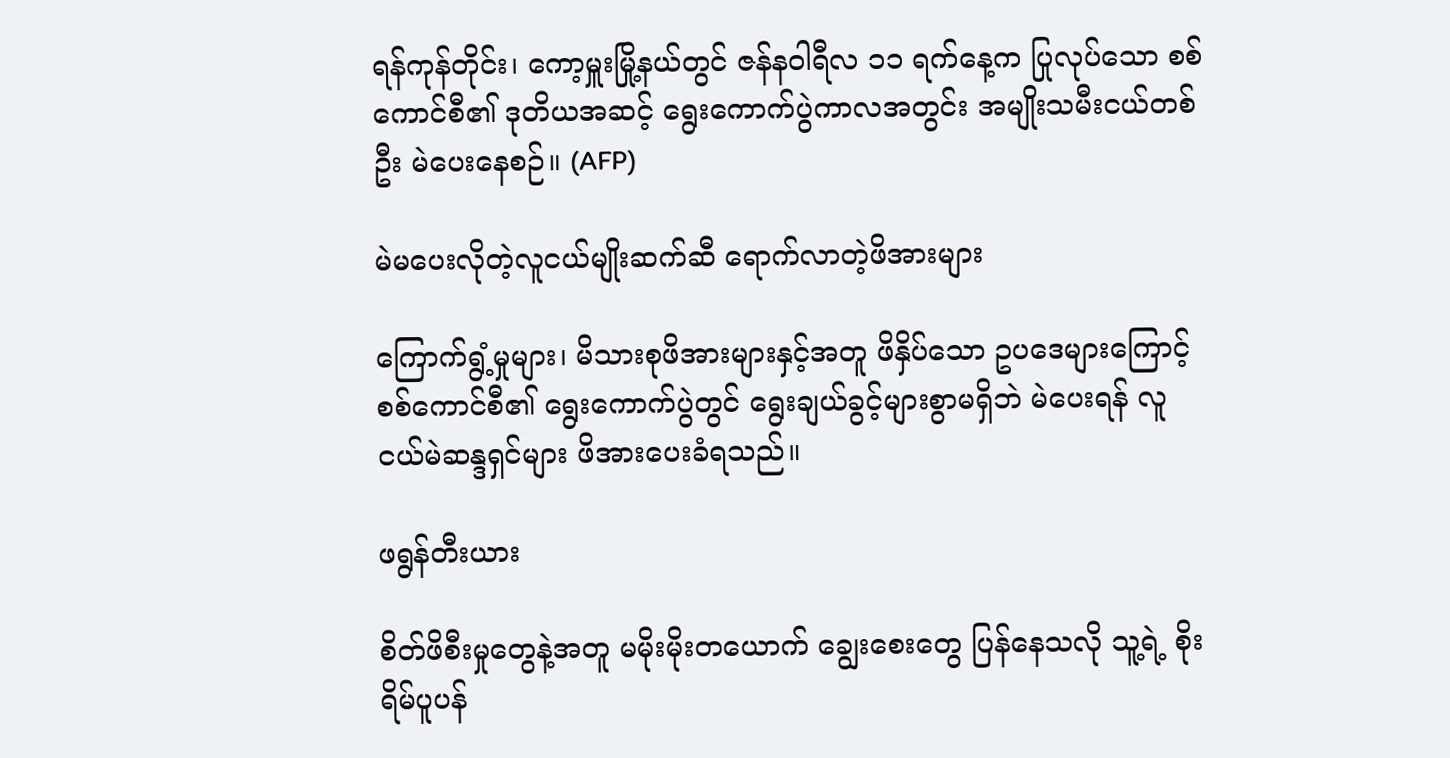ရန်ကုန်တိုင်း၊ ကော့မှူးမြို့နယ်တွင် ဇန်နဝါရီလ ၁၁ ရက်နေ့က ပြုလုပ်သော စစ်ကောင်စီ၏ ဒုတိယအဆင့် ရွေးကောက်ပွဲကာလအတွင်း အမျိုးသမီးငယ်တစ်ဦး မဲပေးနေစဉ်။ (AFP)

မဲမပေးလိုတဲ့လူငယ်မျိုးဆက်ဆီ ရောက်လာတဲ့ဖိအားများ

ကြောက်ရွံ့မှုများ၊ မိသားစုဖိအားများနှင့်အတူ ဖိနှိပ်သော ဥပဒေများကြောင့် စစ်ကောင်စီ၏ ရွေးကောက်ပွဲတွင် ရွေးချယ်ခွင့်များစွာမရှိဘဲ မဲပေးရန် လူငယ်မဲဆန္ဒရှင်များ ဖိအားပေးခံရသည်။

ဖရွန်တီးယား

စိတ်ဖိစီးမှုတွေနဲ့အတူ မမိုးမိုးတယောက် ချွေးစေးတွေ ပြန်နေသလို သူ့ရဲ့ စိုးရိမ်ပူပန်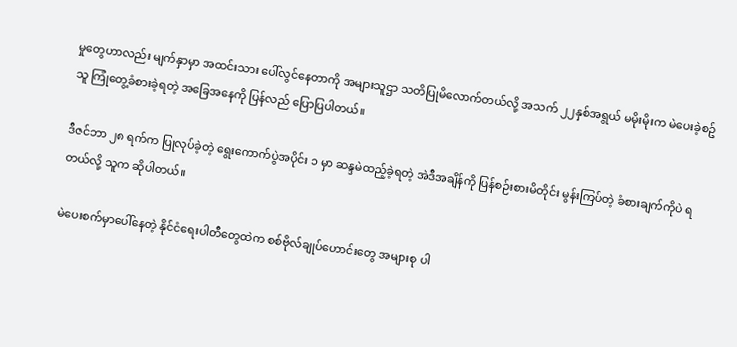မှုတွေဟာလည်း မျက်နှာမှာ အထင်းသား ပေါ်လွင်နေတာကို အများသူဌာ သတိပြုမိလောက်တယ်လို့ အသက် ၂၂နှစ်အရွယ် မမိုးမိုးက မဲပေးခဲ့စဥ် သူ ကြုံတွေ့ခံစားခဲ့ရတဲ့ အခြေအနေကို ပြန်လည် ပြောပြပါတယ်။

ဒီဇင်ဘာ ၂၈ ရက်က ပြုလုပ်ခဲ့တဲ့ ရွေးကောက်ပွဲအပိုင်း ၁ မှာ ဆန္ဒမဲထည့်ခဲ့ရတဲ့ အဲဒီအချိန်ကို ပြန်စဉ်းစားမိတိုင်း မွန်းကြပ်တဲ့ ခံစားချက်ကိုပဲ ရတယ်လို့ သူက ဆိုပါတယ်။

မဲပေးစက်မှာပေါ်နေတဲ့ နိုင်ငံရေးပါတီတွေထဲက စစ်ဗိုလ်ချုပ်ဟောင်းတွေ အများစု ပါ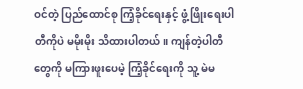ဝင်တဲ့ ပြည်ထောင်စု ကြံ့ခိုင်ရေးနှင့် ဖွံ့ဖြိုးရေးပါတီကိုပဲ မမိုးမိုး သိထားပါတယ်။ ကျန်တဲ့ပါတီတွေကို မကြားဖူးပေမဲ့ ကြံ့ခိုင်ရေးကို သူ့ မဲမ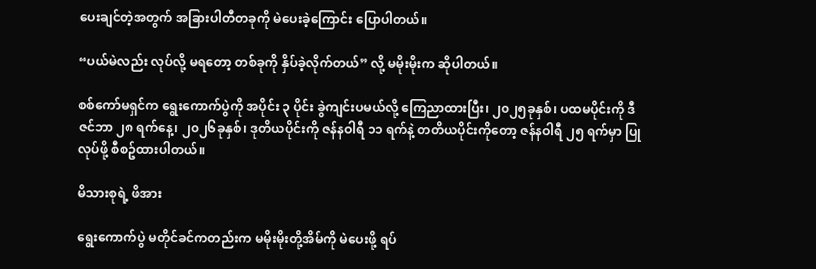ပေးချင်တဲ့အတွက် အခြားပါတီတခုကို မဲပေးခဲ့ကြောင်း ပြောပါတယ်။

“ပယ်မဲလည်း လုပ်လို့ မရတော့ တစ်ခုကို နှိပ်ခဲ့လိုက်တယ်” လို့ မမိုးမိုးက ဆိုပါတယ်။

စစ်ကော်မရှင်က ရွေးကောက်ပွဲကို အပိုင်း ၃ ပိုင်း ခွဲကျင်းပမယ်လို့ ကြေညာထားပြီး၊ ၂၀၂၅ခုနှစ်၊ ပထမပိုင်းကို ဒီဇင်ဘာ ၂၈ ရက်နေ့၊ ၂၀၂၆ခုနှစ်၊ ဒုတိယပိုင်းကို ဇန်နဝါရီ ၁၁ ရက်နဲ့ တတိယပိုင်းကိုတော့ ဇန်နဝါရီ ၂၅ ရက်မှာ ပြုလုပ်ဖို့ စီစဥ်ထားပါတယ်။

မိသားစုရဲ့ ဖိအား

ရွေးကောက်ပွဲ မတိုင်ခင်ကတည်းက မမိုးမိုးတို့အိမ်ကို မဲပေးဖို့ ရပ်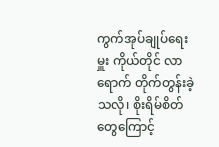ကွက်အုပ်ချုပ်ရေးမှူး ကိုယ်တိုင် လာရောက် တိုက်တွန်းခဲ့သလို၊ စိုးရိမ်စိတ်တွေကြောင့်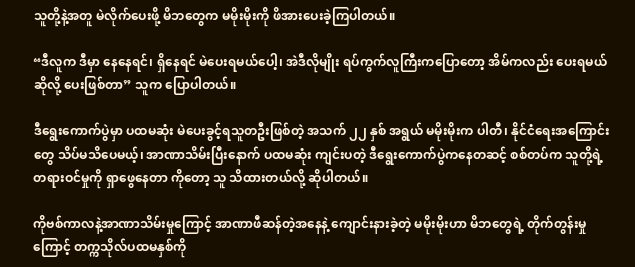သူတို့နဲ့အတူ မဲလိုက်ပေးဖို့ မိဘတွေက မမိုးမိုးကို ဖိအားပေးခဲ့ကြပါတယ်။

“ဒီလူက ဒီမှာ နေနေရင်၊ ရှိနေရင် မဲပေးရမယ်ပေါ့၊ အဲဒီလိုမျိုး ရပ်ကွက်လူကြီးကပြောတော့ အိမ်ကလည်း ပေးရမယ်ဆိုလို့ ပေးဖြစ်တာ” သူက ပြောပါတယ်။

ဒီရွေးကောက်ပွဲမှာ ပထမဆုံး မဲပေးခွင့်ရသူတဦးဖြစ်တဲ့ အသက် ၂၂ နှစ် အရွယ် မမိုးမိုးက ပါတီ၊ နိုင်ငံရေးအကြောင်းတွေ သိပ်မသိပေမယ့်၊ အာဏာသိမ်းပြီးနောက် ပထမဆုံး ကျင်းပတဲ့ ဒီရွေးကောက်ပွဲကနေတဆင့် စစ်တပ်က သူတို့ရဲ့ တရားဝင်မှုကို ရှာဖွေနေတာ ကိုတော့ သူ သိထားတယ်လို့ ဆိုပါတယ်။

ကိုဗစ်ကာလနဲ့အာဏာသိမ်းမှုကြောင့် အာဏာဖီဆန်တဲ့အနေနဲ့ ကျောင်းနားခဲ့တဲ့ မမိုးမိုးဟာ မိဘတွေရဲ့ တိုက်တွန်းမှုကြောင့် တက္ကသိုလ်ပထမနှစ်ကို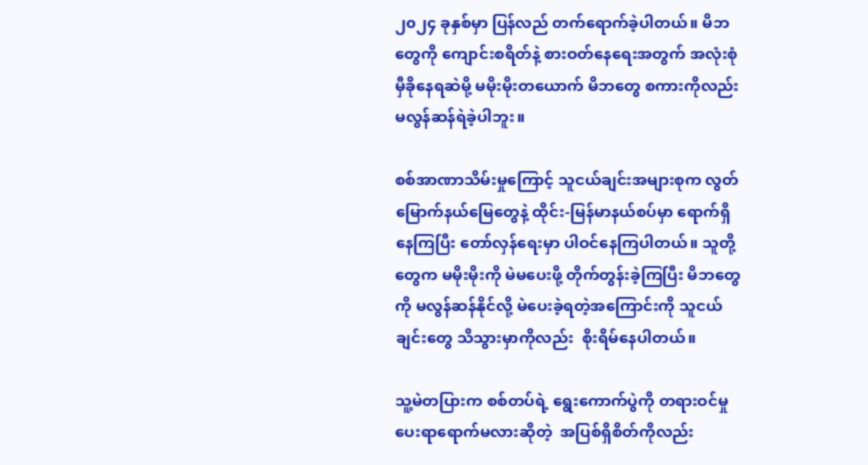၂၀၂၄ ခုနှစ်မှာ ပြန်လည် တက်ရောက်ခဲ့ပါတယ်။ မိဘတွေကို ကျောင်းစရိတ်နဲ့ စားဝတ်နေရေးအတွက် အလုံးစုံမှီခိုနေရဆဲမို့ မမိုးမိုးတယောက် မိဘတွေ စကားကိုလည်း မလွန်ဆန်ရဲခဲ့ပါဘူး။

စစ်အာဏာသိမ်းမှုကြောင့် သူငယ်ချင်းအများစုက လွတ်မြောက်နယ်မြေတွေနဲ့ ထိုင်း-မြန်မာနယ်စပ်မှာ ရောက်ရှိနေကြပြီး တော်လှန်ရေးမှာ ပါဝင်နေကြပါတယ်။ သူတို့တွေက မမိုးမိုးကို မဲမပေးဖို့ တိုက်တွန်းခဲ့ကြပြီး မိဘတွေကို မလွန်ဆန်နိုင်လို့ မဲပေးခဲ့ရတဲ့အကြောင်းကို သူငယ်ချင်းတွေ သိသွားမှာကိုလည်း  စိုးရိမ်နေပါတယ်။

သူ့မဲတပြားက စစ်တပ်ရဲ့ ရွေးကောက်ပွဲကို တရားဝင်မှုပေးရာရောက်မလားဆိုတဲ့  အပြစ်ရှိစိတ်ကိုလည်း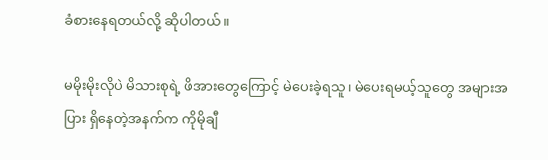ခံစားနေရတယ်လို့ ဆိုပါတယ်။

မမိုးမိုးလိုပဲ မိသားစုရဲ့ ဖိအားတွေကြောင့် မဲပေးခဲ့ရသူ၊ မဲပေးရမယ့်သူတွေ အများအပြား ရှိနေတဲ့အနက်က ကိုမိုချီ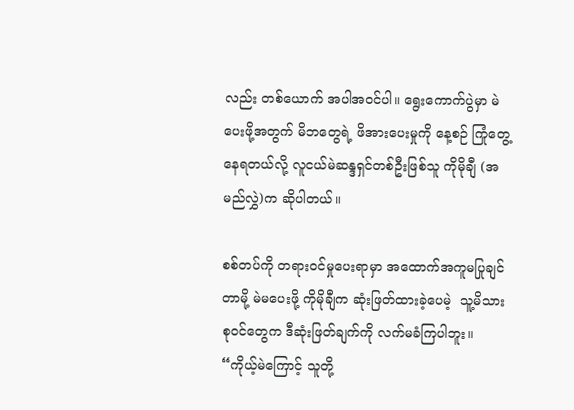လည်း တစ်ယောက် အပါအဝင်ပါ။ ရွေးကောက်ပွဲမှာ မဲပေးဖို့အတွက် မိဘတွေရဲ့ ဖိအားပေးမှုကို နေ့စဉ် ကြုံတွေ့နေရတယ်လို့ လူငယ်မဲဆန္ဒရှင်တစ်ဦးဖြစ်သူ ကိုမိုချီ (အမည်လွှဲ)က ဆိုပါတယ်။

စစ်တပ်ကို တရားဝင်မှုပေးရာမှာ အထောက်အကူမပြုချင်တာမို့ မဲမပေးဖို့ ကိုမိုချီက ဆုံးဖြတ်ထားခဲ့ပေမဲ့  သူ့မိသားစုဝင်တွေက ဒီဆုံးဖြတ်ချက်ကို လက်မခံကြပါဘူး။ “ကိုယ့်မဲကြောင့် သူတို့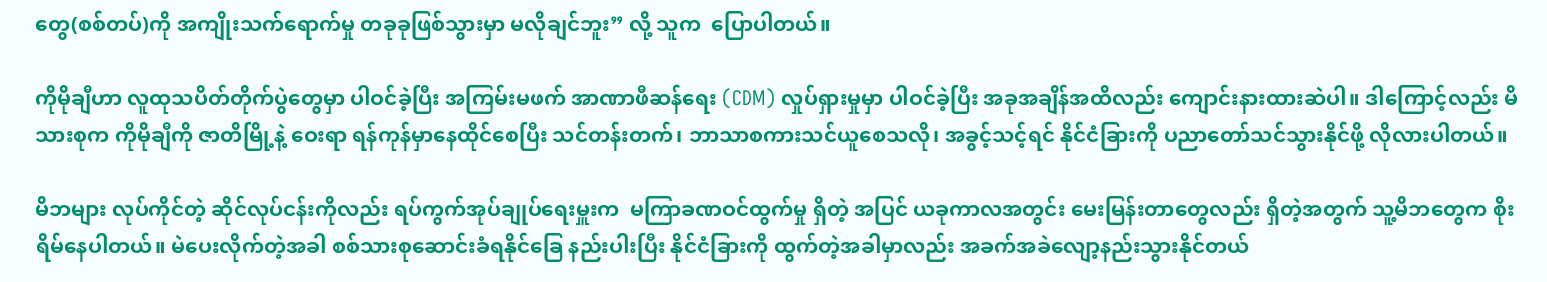တွေ(စစ်တပ်)ကို အကျိုးသက်ရောက်မှု တခုခုဖြစ်သွားမှာ မလိုချင်ဘူး” လို့ သူက  ပြောပါတယ်။

ကိုမိုချီဟာ လူထုသပိတ်တိုက်ပွဲတွေမှာ ပါဝင်ခဲ့ပြီး အကြမ်းမဖက် အာဏာဖီဆန်ရေး (CDM) လှုပ်ရှားမှုမှာ ပါဝင်ခဲ့ပြီး အခုအချိန်အထိလည်း ကျောင်းနားထားဆဲပါ။ ဒါကြောင့်လည်း မိသားစုက ကိုမိုချီကို ဇာတိမြို့နဲ့ ဝေးရာ ရန်ကုန်မှာနေထိုင်စေပြီး သင်တန်းတက်၊ ဘာသာစကားသင်ယူစေသလို၊ အခွင့်သင့်ရင် နိုင်ငံခြားကို ပညာတော်သင်သွားနိုင်ဖို့ လိုလားပါတယ်။

မိဘများ လုပ်ကိုင်တဲ့ ဆိုင်လုပ်ငန်းကိုလည်း ရပ်ကွက်အုပ်ချုပ်ရေးမှူးက  မကြာခဏဝင်ထွက်မှု ရှိတဲ့ အပြင် ယခုကာလအတွင်း မေးမြန်းတာတွေလည်း ရှိတဲ့အတွက် သူ့မိဘတွေက စိုးရိမ်နေပါတယ်။ မဲပေးလိုက်တဲ့အခါ စစ်သားစုဆောင်းခံရနိုင်ခြေ နည်းပါးပြီး နိုင်ငံခြားကို ထွက်တဲ့အခါမှာလည်း အခက်အခဲလျော့နည်းသွားနိုင်တယ်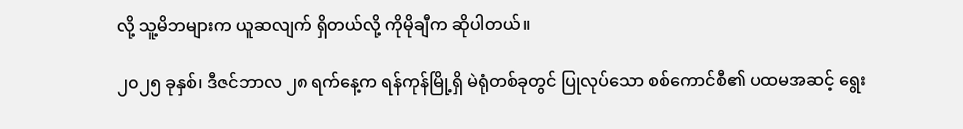လို့ သူ့မိဘများက ယူဆလျက် ရှိတယ်လို့ ကိုမိုချီက ဆိုပါတယ်။

၂၀၂၅ ခုနှစ်၊ ဒီဇင်ဘာလ ၂၈ ရက်နေ့က ရန်ကုန်မြို့ရှိ မဲရုံတစ်ခုတွင် ပြုလုပ်သော စစ်ကောင်စီ၏ ပထမအဆင့် ရွေး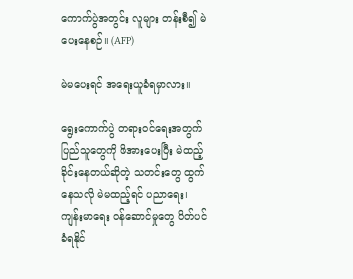ကောက်ပွဲအတွင်း လူများ တန်းစီ၍ မဲပေးနေစဉ်။ (AFP)

မဲမပေးရင် အရေးယူခံရမှာလား။

ရွေးကောက်ပွဲ တရားဝင်ရေးအတွက် ပြည်သူတွေကို ဖိအားပေးပြီး မဲထည့်ခိုင်းနေတယ်ဆိုတဲ့ သတင်းတွေ ထွက်နေသလို မဲမထည့်ရင် ပညာရေး၊ ကျန်းမာရေး ဝန်ဆောင်မှုတွေ ပိတ်ပင်ခံရနိုင်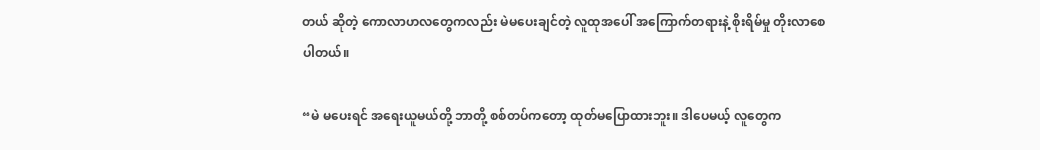တယ် ဆိုတဲ့ ကောလာဟလတွေကလည်း မဲမပေးချင်တဲ့ လူထုအပေါ် အကြောက်တရားနဲ့ စိုးရိမ်မှု တိုးလာစေပါတယ်။

“မဲ မပေးရင် အရေးယူမယ်တို့ ဘာတို့ စစ်တပ်ကတော့ ထုတ်မပြောထားဘူး။ ဒါပေမယ့် လူတွေက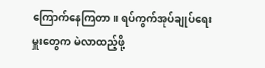ကြောက်နေကြတာ။ ရပ်ကွက်အုပ်ချုပ်ရေးမှူးတွေက မဲလာထည့်ဖို့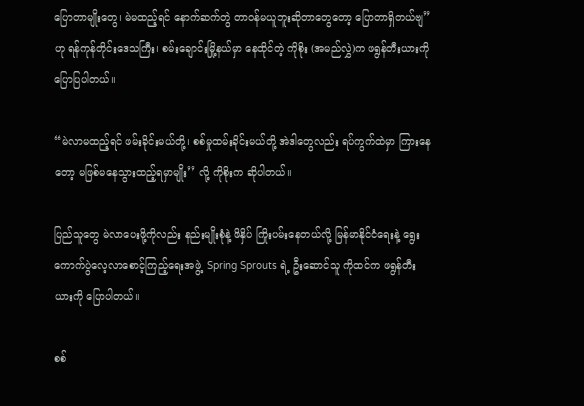ပြောတာမျိုးတွေ၊ မဲမထည့်ရင် နောက်ဆက်တွဲ တာဝန်မယူဘူးဆိုတာတွေတော့ ပြောတာရှိတယ်ဗျ” ဟု ရန်ကုန်တိုင်းဒေသကြီး၊ စမ်းချောင်းမြို့နယ်မှာ နေထိုင်တဲ့ ကိုစိုး (အမည်လွှဲ)က ဖရွန်တီးယားကို ပြောပြပါတယ်။

“မဲလာမထည့်ရင် ဖမ်းခိုင်းမယ်တို့၊ စစ်မှုထမ်းခိုင်းမယ်တို့ အဲဒါတွေလည်း ရပ်ကွက်ထဲမှာ ကြားနေတော့ မဖြစ်မနေသွားထည့်ရမှာမျိုး’’ လို့ ကိုစိုးက ဆိုပါတယ်။

ပြည်သူတွေ မဲလာပေးဖို့ကိုလည်း နည်းမျိုးစုံနဲ့ ဖိနှိပ် ကြိုးပမ်းနေတယ်လို့ မြန်မာနိုင်ငံရေးနဲ့ ရွေးကောက်ပွဲလေ့လာစောင့်ကြည့်ရေးအဖွဲ့  Spring Sprouts ရဲ့ ဦးဆောင်သူ ကိုထင်က ဖရွန်တီးယားကို ပြောပါတယ်။

စစ်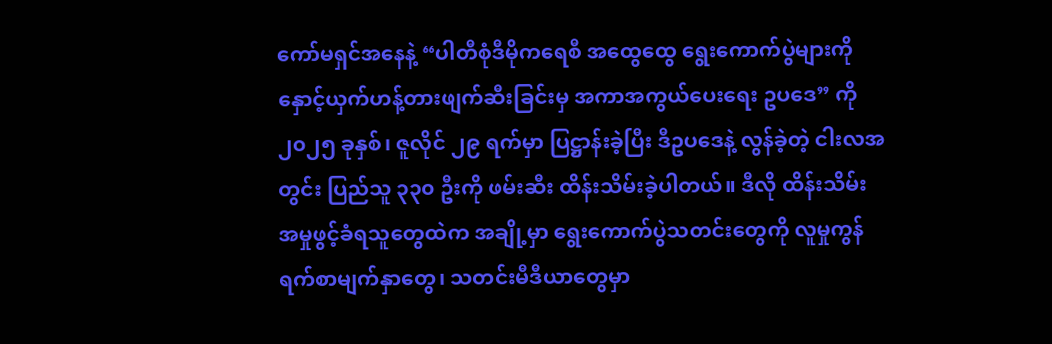ကော်မရှင်အနေနဲ့ “ပါတီစုံဒီမိုကရေစီ အထွေထွေ ရွေးကောက်ပွဲများကို နှောင့်ယှက်ဟန့်တားဖျက်ဆီးခြင်းမှ အကာအကွယ်ပေးရေး ဥပဒေ” ကို ၂၀၂၅ ခုနှစ်၊ ဇူလိုင် ၂၉ ရက်မှာ ပြဋ္ဌာန်းခဲ့ပြီး ဒီဥပဒေနဲ့ လွန်ခဲ့တဲ့ ငါးလအတွင်း ပြည်သူ ၃၃၀ ဦးကို ဖမ်းဆီး ထိန်းသိမ်းခဲ့ပါတယ်။ ဒီလို ထိန်းသိမ်း အမှုဖွင့်ခံရသူတွေထဲက အချို့မှာ ရွေးကောက်ပွဲသတင်းတွေကို လူမှုကွန်ရက်စာမျက်နှာတွေ၊ သတင်းမီဒီယာတွေမှာ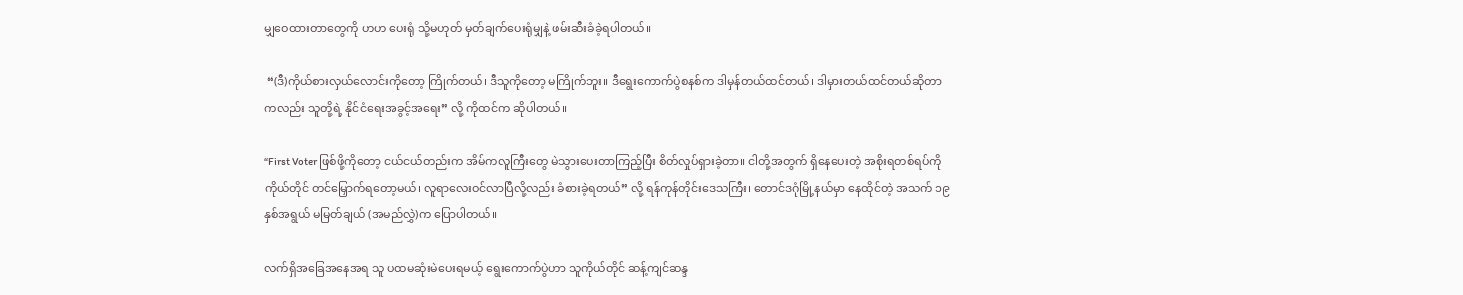မျှဝေထားတာတွေကို ဟဟ ပေးရုံ သို့မဟုတ် မှတ်ချက်ပေးရုံမျှနဲ့ ဖမ်းဆီးခံခဲ့ရပါတယ်။

 “(ဒီ)ကိုယ်စားလှယ်လောင်းကိုတော့ ကြိုက်တယ်၊ ဒီသူကိုတော့ မကြိုက်ဘူး။ ဒီရွေးကောက်ပွဲစနစ်က ဒါမှန်တယ်ထင်တယ်၊ ဒါမှားတယ်ထင်တယ်ဆိုတာကလည်း သူတို့ရဲ့ နိုင်ငံရေးအခွင့်အရေး” လို့ ကိုထင်က ဆိုပါတယ်။

“First Voter ဖြစ်ဖို့ကိုတော့ ငယ်ငယ်တည်းက အိမ်ကလူကြီးတွေ မဲသွားပေးတာကြည့်ပြီး စိတ်လှုပ်ရှားခဲ့တာ။ ငါတို့အတွက် ရှိနေပေးတဲ့ အစိုးရတစ်ရပ်ကို ကိုယ်တိုင် တင်မြှောက်ရတော့မယ်၊ လူရာလေးဝင်လာပြီလို့လည်း ခံစားခဲ့ရတယ်” လို့ ရန်ကုန်တိုင်းဒေသကြီး၊ တောင်ဒဂုံမြို့နယ်မှာ နေထိုင်တဲ့ အသက် ၁၉ နှစ်အရွယ် မမြတ်ချယ် (အမည်လွှဲ)က ပြောပါတယ်။

လက်ရှိအခြေအနေအရ သူ ပထမဆုံးမဲပေးရမယ့် ရွေးကောက်ပွဲဟာ သူကိုယ်တိုင် ဆန့်ကျင်ဆန္ဒ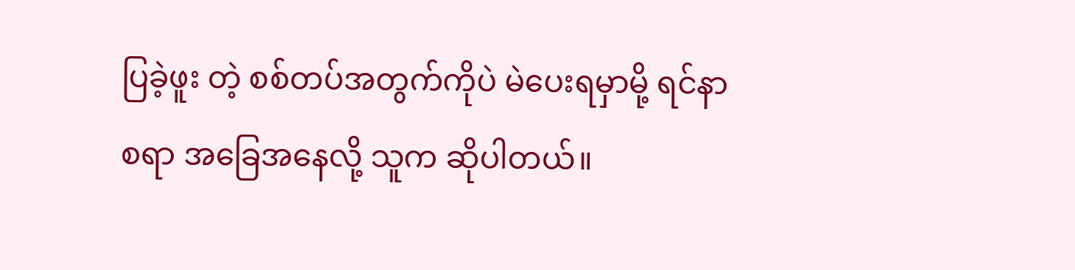ပြခဲ့ဖူး တဲ့ စစ်တပ်အတွက်ကိုပဲ မဲပေးရမှာမို့ ရင်နာစရာ အခြေအနေလို့ သူက ဆိုပါတယ်။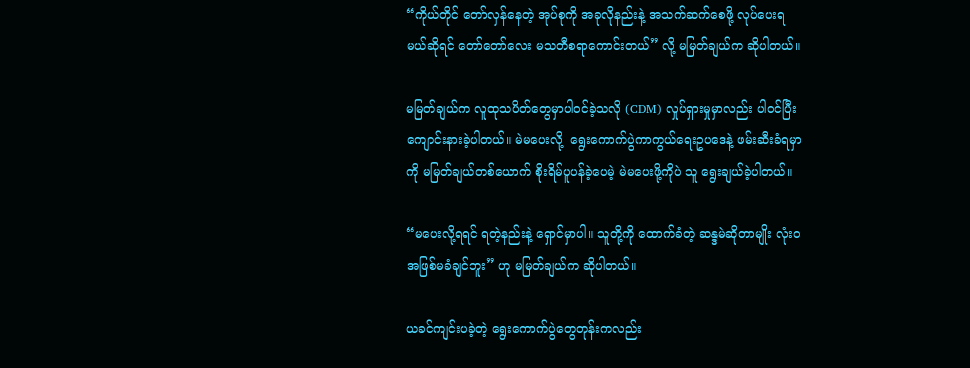“ကိုယ်တိုင် တော်လှန်နေတဲ့ အုပ်စုကို အခုလိုနည်းနဲ့ အသက်ဆက်စေဖို့ လုပ်ပေးရမယ်ဆိုရင် တော်တော်လေး မသတီစရာကောင်းတယ်” လို့ မမြတ်ချယ်က ဆိုပါတယ်။

မမြတ်ချယ်က လူထုသပိတ်တွေမှာပါဝင်ခဲ့သလို (CDM) လှုပ်ရှားမှုမှာလည်း ပါဝင်ပြီး ကျောင်းနားခဲ့ပါတယ်။ မဲမပေးလို့  ရွေးကောက်ပွဲကာကွယ်ရေးဥပဒေနဲ့ ဖမ်းဆီးခံရမှာကို မမြတ်ချယ်တစ်ယောက် စိုးရိမ်ပူပန်ခဲ့ပေမဲ့ မဲမပေးဖို့ကိုပဲ သူ ရွေးချယ်ခဲ့ပါတယ်။

“မပေးလို့ရရင် ရတဲ့နည်းနဲ့ ရှောင်မှာပါ။ သူတို့ကို ထောက်ခံတဲ့ ဆန္ဒမဲဆိုတာမျိုး လုံးဝအဖြစ်မခံချင်ဘူး” ဟု မမြတ်ချယ်က ဆိုပါတယ်။

ယခင်ကျင်းပခဲ့တဲ့ ရွေးကောက်ပွဲတွေတုန်းကလည်း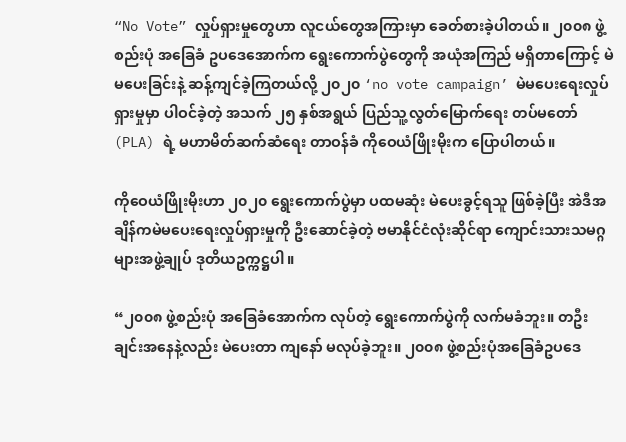“No Vote” လှုပ်ရှားမှုတွေဟာ လူငယ်တွေအကြားမှာ ခေတ်စားခဲ့ပါတယ်။ ၂၀၀၈ ဖွဲ့စည်းပုံ အခြေခံ ဥပဒေအောက်က ရွေးကောက်ပွဲတွေကို အယုံအကြည် မရှိတာကြောင့် မဲမပေးခြင်းနဲ့ ဆန့်ကျင်ခဲ့ကြတယ်လို့ ၂၀၂၀ ‘no vote campaign’ မဲမပေးရေးလှုပ်ရှားမှုမှာ ပါဝင်ခဲ့တဲ့ အသက် ၂၅ နှစ်အရွယ် ပြည်သူ့လွတ်မြောက်ရေး တပ်မတော် (PLA) ရဲ့ မဟာမိတ်ဆက်ဆံရေး တာဝန်ခံ ကိုဝေယံဖြိုးမိုးက ပြောပါတယ်။

ကိုဝေယံဖြိုးမိုးဟာ ၂၀၂၀ ရွေးကောက်ပွဲမှာ ပထမဆုံး မဲပေးခွင့်ရသူ ဖြစ်ခဲ့ပြီး အဲဒီအချိန်ကမဲမပေးရေးလှုပ်ရှားမှုကို ဦးဆောင်ခဲ့တဲ့ ဗမာနိုင်ငံလုံးဆိုင်ရာ ကျောင်းသားသမဂ္ဂများအဖွဲ့ချုပ် ဒုတိယဥက္ကဋ္ဌပါ။

“၂၀၀၈ ဖွဲ့စည်းပုံ အခြေခံအောက်က လုပ်တဲ့ ရွေးကောက်ပွဲကို လက်မခံဘူး။ တဦးချင်းအနေနဲ့လည်း မဲပေးတာ ကျနော် မလုပ်ခဲ့ဘူး။ ၂၀၀၈ ဖွဲ့စည်းပုံအခြေခံဥပဒေ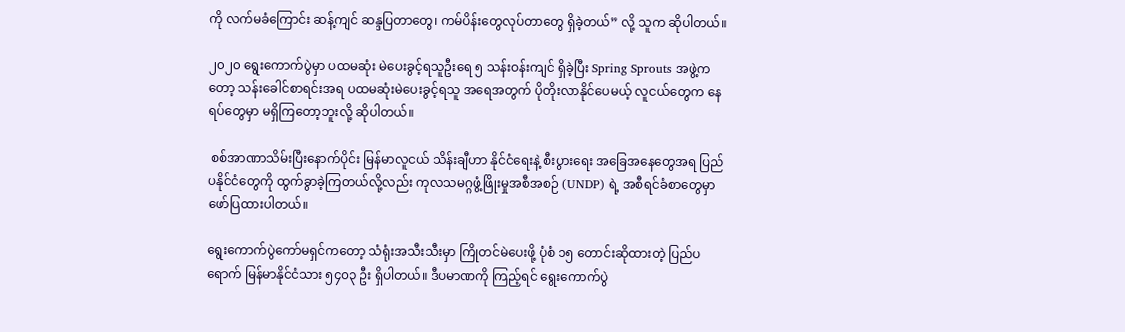ကို လက်မခံကြောင်း ဆန့်ကျင် ဆန္ဒပြတာတွေ၊ ကမ်ပိန်းတွေလုပ်တာတွေ ရှိခဲ့တယ်” လို့ သူက ဆိုပါတယ်။

၂၀၂၀ ရွေးကောက်ပွဲမှာ ပထမဆုံး မဲပေးခွင့်ရသူဦးရေ ၅ သန်းဝန်းကျင် ရှိခဲ့ပြီး Spring Sprouts အဖွဲ့ကတော့ သန်းခေါင်စာရင်းအရ ပထမဆုံးမဲပေးခွင့်ရသူ အရေအတွက် ပိုတိုးလာနိုင်ပေမယ့် လူငယ်တွေက နေရပ်တွေမှာ မရှိကြတော့ဘူးလို့ ဆိုပါတယ်။

 စစ်အာဏာသိမ်းပြီးနောက်ပိုင်း မြန်မာလူငယ် သိန်းချီဟာ နိုင်ငံရေးနဲ့ စီးပွားရေး အခြေအနေတွေအရ ပြည်ပနိုင်ငံတွေကို ထွက်ခွာခဲ့ကြတယ်လို့လည်း ကုလသမဂ္ဂဖွံ့ဖြိုးမှုအစီအစဉ် (UNDP) ရဲ့ အစီရင်ခံစာတွေမှာ ဖော်ပြထားပါတယ်။

ရွေးကောက်ပွဲကော်မရှင်ကတော့ သံရုံးအသီးသီးမှာ ကြိုတင်မဲပေးဖို့ ပုံစံ ၁၅ တောင်းဆိုထားတဲ့ ပြည်ပရောက် မြန်မာနိုင်ငံသား ၅၄၀၃ ဦး ရှိပါတယ်။ ဒီပမာဏကို ကြည့်ရင် ရွေးကောက်ပွဲ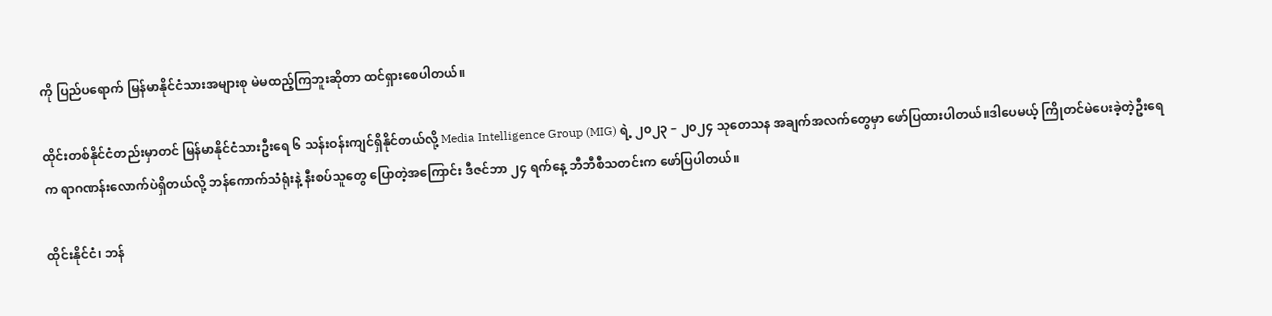ကို ပြည်ပရောက် မြန်မာနိုင်ငံသားအများစု မဲမထည့်ကြဘူးဆိုတာ ထင်ရှားစေပါတယ်။

ထိုင်းတစ်နိုင်ငံတည်းမှာတင် မြန်မာနိုင်ငံသားဦးရေ ၆ သန်းဝန်းကျင်ရှိနိုင်တယ်လို့ Media Intelligence Group (MIG) ရဲ့ ၂၀၂၃ – ၂၀၂၄ သုတေသန အချက်အလက်တွေမှာ ဖော်ပြထားပါတယ်။ဒါပေမယ့် ကြိုတင်မဲပေးခဲ့တဲ့ဦးရေက ရာဂဏန်းလောက်ပဲရှိတယ်လို့ ဘန်ကောက်သံရုံးနဲ့ နီးစပ်သူတွေ ပြောတဲ့အကြောင်း ဒီဇင်ဘာ ၂၄ ရက်နေ့ ဘီဘီစီသတင်းက ဖော်ပြပါတယ်။

ထိုင်းနိုင်ငံ၊ ဘန်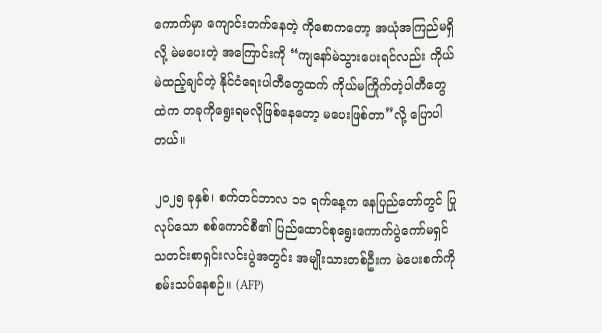ကောက်မှာ ကျောင်းတက်နေတဲ့ ကိုစောကတော့ အယုံအကြည်မရှိလို့ မဲမပေးတဲ့ အကြောင်းကို “ကျနော်မဲသွားပေးရင်လည်း ကိုယ်မဲထည့်ချင်တဲ့ နိုင်ငံရေးပါတီတွေထက် ကိုယ်မကြိုက်တဲ့ပါတီတွေထဲက တခုကိုရွေးရမလိုဖြစ်နေတော့ မပေးဖြစ်တာ”လို့ ပြောပါတယ်။

၂၀၂၅ ခုနှစ်၊ စက်တင်ဘာလ ၁၁ ရက်နေ့က နေပြည်တော်တွင် ပြုလုပ်သော စစ်ကောင်စီ၏ ပြည်ထောင်စုရွေးကောက်ပွဲကော်မရှင် သတင်းစာရှင်းလင်းပွဲအတွင်း အမျိုးသားတစ်ဦးက မဲပေးစက်ကို စမ်းသပ်နေစဉ်။ (AFP)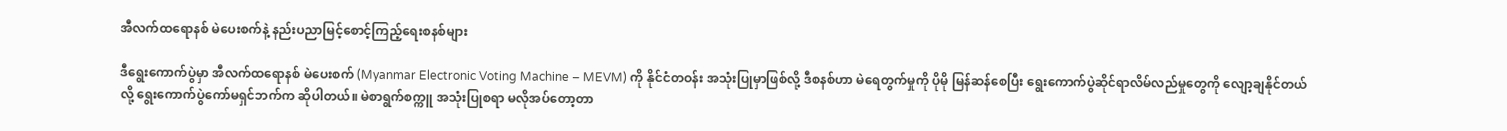အီလက်ထရောနစ် မဲပေးစက်နဲ့ နည်းပညာမြင့်စောင့်ကြည့်ရေးစနစ်များ

ဒီရွေးကောက်ပွဲမှာ အီလက်ထရောနစ် မဲပေးစက် (Myanmar Electronic Voting Machine – MEVM) ကို နိုင်ငံတဝန်း အသုံးပြုမှာဖြစ်လို့ ဒီစနစ်ဟာ မဲရေတွက်မှုကို ပိုမို မြန်ဆန်စေပြီး ရွေးကောက်ပွဲဆိုင်ရာလိမ်လည်မှုတွေကို လျော့ချနိုင်တယ်လို့ ရွေးကောက်ပွဲကော်မရှင်ဘက်က ဆိုပါတယ်။ မဲစာရွက်စက္ကူ အသုံးပြုစရာ မလိုအပ်တော့တာ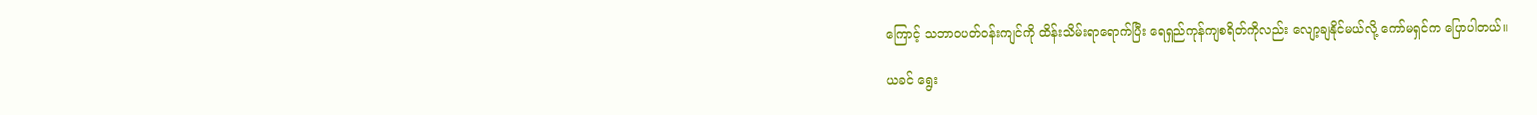ကြောင့် သဘာဝပတ်ဝန်းကျင်ကို ထိန်းသိမ်းရာရောက်ပြီး ရေရှည်ကုန်ကျစရိတ်ကိုလည်း လျော့ချနိုင်မယ်လို့ ကော်မရှင်က ပြောပါတယ်။

ယခင် ရွေး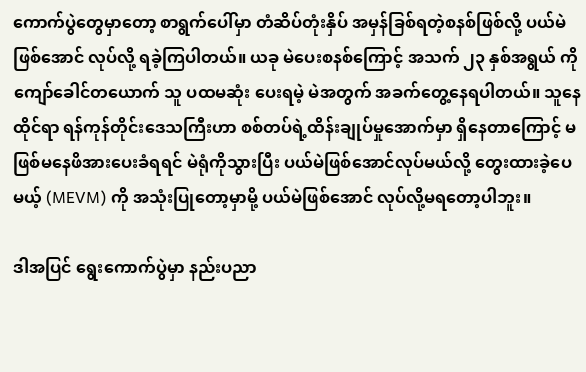ကောက်ပွဲတွေမှာတော့ စာရွက်ပေါ်မှာ တံဆိပ်တုံးနှိပ် အမှန်ခြစ်ရတဲ့စနစ်ဖြစ်လို့ ပယ်မဲ ဖြစ်အောင် လုပ်လို့ ရခဲ့ကြပါတယ်။ ယခု မဲပေးစနစ်ကြောင့် အသက် ၂၃ နှစ်အရွယ် ကိုကျော်ခေါင်တယောက် သူ ပထမဆုံး ပေးရမဲ့ မဲအတွက် အခက်တွေ့နေရပါတယ်။ သူနေထိုင်ရာ ရန်ကုန်တိုင်းဒေသကြီးဟာ စစ်တပ်ရဲ့ထိန်းချုပ်မှုအောက်မှာ ရှိနေတာကြောင့် မဖြစ်မနေဖိအားပေးခံရရင် မဲရုံကိုသွားပြီး ပယ်မဲဖြစ်အောင်လုပ်မယ်လို့ တွေးထားခဲ့ပေမယ့် (MEVM) ကို အသုံးပြုတော့မှာမို့ ပယ်မဲဖြစ်အောင် လုပ်လို့မရတော့ပါဘူး။

ဒါအပြင် ရွေးကောက်ပွဲမှာ နည်းပညာ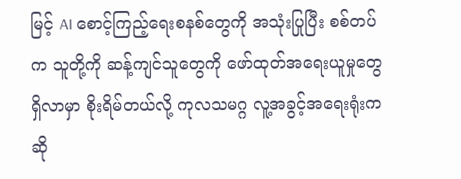မြင့် AI စောင့်ကြည့်ရေးစနစ်တွေကို အသုံးပြုပြီး စစ်တပ်က သူတို့ကို ဆန့်ကျင်သူတွေကို ဖော်ထုတ်အရေးယူမှုတွေ ရှိလာမှာ စိုးရိမ်တယ်လို့ ကုလသမဂ္ဂ လူ့အခွင့်အရေးရုံးက ဆို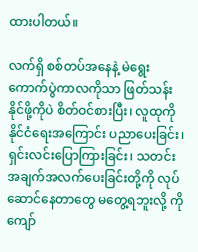ထားပါတယ်။

လက်ရှိ စစ်တပ်အနေနဲ့ မဲရွေးကောက်ပွဲကာလကိုသာ ဖြတ်သန်းနိုင်ဖို့ကိုပဲ စိတ်ဝင်စားပြီး၊ လူထုကို နိုင်ငံရေးအကြောင်း ပညာပေးခြင်း၊ ရှင်းလင်းပြောကြားခြင်း၊ သတင်းအချက်အလက်ပေးခြင်းတို့ကို လုပ်ဆောင်နေတာတွေ မတွေ့ရဘူးလို့ ကိုကျော်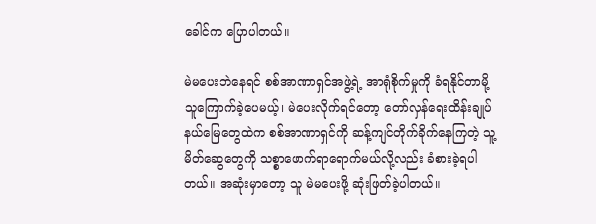ခေါင်က ပြောပါတယ်။

မဲမပေးဘဲနေရင် စစ်အာဏာရှင်အဖွဲ့ရဲ့ အာရုံစိုက်မှုကို ခံရနိုင်တာမို့ သူကြောက်ခဲ့ပေမယ့်၊ မဲပေးလိုက်ရင်တော့ တော်လှန်ရေးထိန်းချုပ်နယ်မြေတွေထဲက စစ်အာဏာရှင်ကို ဆန့်ကျင်တိုက်ခိုက်နေကြတဲ့ သူ့မိတ်ဆွေတွေကို သစ္စာဖောက်ရာရောက်မယ်လို့လည်း ခံစားခဲ့ရပါတယ်။ အဆုံးမှာတော့ သူ မဲမပေးဖို့ ဆုံးဖြတ်ခဲ့ပါတယ်။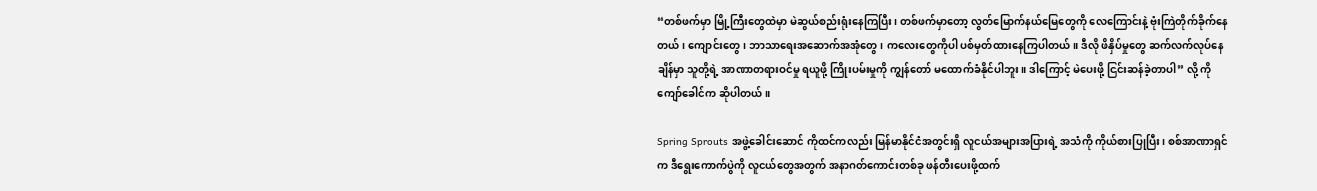“တစ်ဖက်မှာ မြို့ကြီးတွေထဲမှာ မဲဆွယ်စည်းရုံးနေကြပြီး၊ တစ်ဖက်မှာတော့ လွတ်မြောက်နယ်မြေတွေကို လေကြောင်းနဲ့ ဗုံးကြဲတိုက်ခိုက်နေတယ်၊ ကျောင်းတွေ၊ ဘာသာရေးအဆောက်အအုံတွေ၊ ကလေးတွေကိုပါ ပစ်မှတ်ထားနေကြပါတယ်။ ဒီလို ဖိနှိပ်မှုတွေ ဆက်လက်လုပ်နေချိန်မှာ သူတို့ရဲ့ အာဏာတရားဝင်မှု ရယူဖို့ ကြိုးပမ်းမှုကို ကျွန်တော် မထောက်ခံနိုင်ပါဘူး။ ဒါကြောင့် မဲပေးဖို့ ငြင်းဆန်ခဲ့တာပါ” လို့ ကိုကျော်ခေါင်က ဆိုပါတယ်။

Spring Sprouts အဖွဲ့ခေါင်းဆောင် ကိုထင်ကလည်း မြန်မာနိုင်ငံအတွင်းရှိ လူငယ်အများအပြားရဲ့ အသံကို ကိုယ်စားပြုပြီး၊ စစ်အာဏာရှင်က ဒီရွေးကောက်ပွဲကို လူငယ်တွေအတွက် အနာဂတ်ကောင်းတစ်ခု ဖန်တီးပေးဖို့ထက်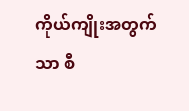ကိုယ်ကျိုးအတွက်သာ စီ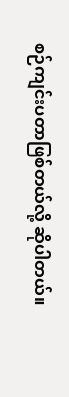စဉ်ကျင်းပတာဖြစ်တယ်လို့ ဆိုပါတယ်။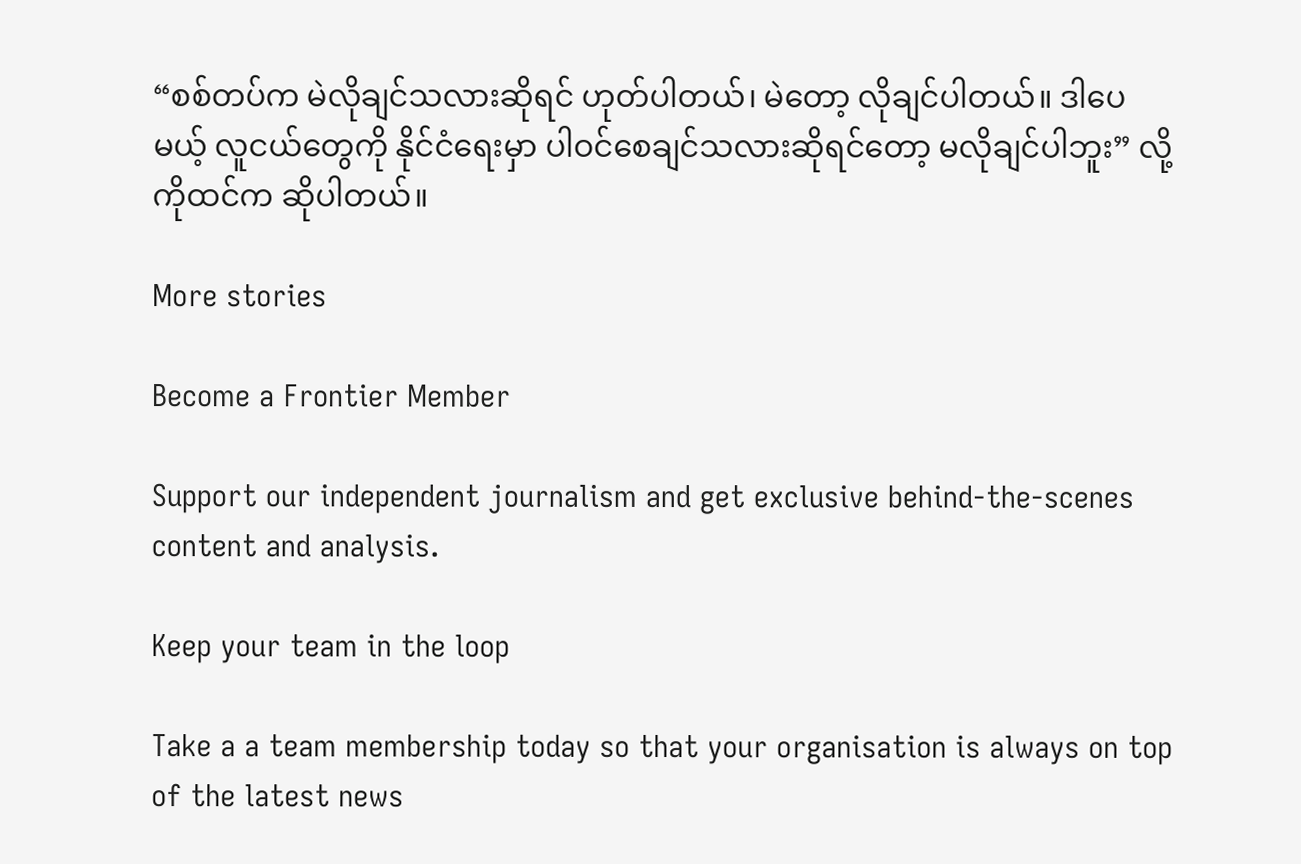“စစ်တပ်က မဲလိုချင်သလားဆိုရင် ဟုတ်ပါတယ်၊ မဲတော့ လိုချင်ပါတယ်။ ဒါပေမယ့် လူငယ်တွေကို နိုင်ငံရေးမှာ ပါဝင်စေချင်သလားဆိုရင်တော့ မလိုချင်ပါဘူး” လို့ ကိုထင်က ဆိုပါတယ်။

More stories

Become a Frontier Member

Support our independent journalism and get exclusive behind-the-scenes content and analysis.

Keep your team in the loop

Take a a team membership today so that your organisation is always on top of the latest news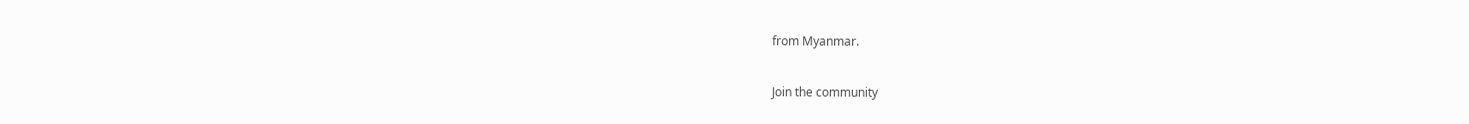from Myanmar.

Join the community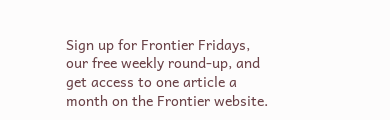Sign up for Frontier Fridays, our free weekly round-up, and get access to one article a month on the Frontier website.